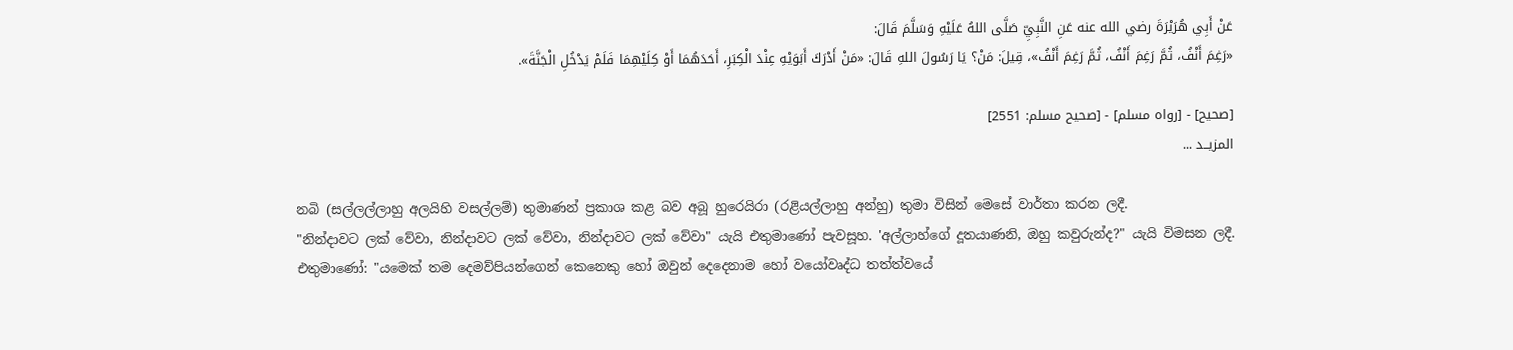عَنْ أَبِي هُرَيْرَةَ رضي الله عنه عَنِ النَّبِيِّ صَلَّى اللهُ عَلَيْهِ وَسَلَّمَ قَالَ:
«رَغِمَ أَنْفُ، ثُمَّ رَغِمَ أَنْفُ، ثُمَّ رَغِمَ أَنْفُ»، قِيلَ: مَنْ؟ يَا رَسُولَ اللهِ قَالَ: «مَنْ أَدْرَكَ أَبَوَيْهِ عِنْدَ الْكِبَرِ، أَحَدَهُمَا أَوْ كِلَيْهِمَا فَلَمْ يَدْخُلِ الْجَنَّةَ».

[صحيح] - [رواه مسلم] - [صحيح مسلم: 2551]
المزيــد ...

නබි (සල්ලල්ලාහු අලයිහි වසල්ලම්) තුමාණන් ප්‍රකාශ කළ බව අබූ හුරෙයිරා (රළියල්ලාහු අන්හු) තුමා විසින් මෙසේ වාර්තා කරන ලදී.
"නින්දාවට ලක් වේවා, නින්දාවට ලක් වේවා, නින්දාවට ලක් වේවා" යැයි එතුමාණෝ පැවසූහ. 'අල්ලාහ්ගේ දූතයාණනි, ඔහු කවුරුන්ද?" යැයි විමසන ලදී. එතුමාණෝ: "යමෙක් තම දෙමව්පියන්ගෙන් කෙනෙකු හෝ ඔවුන් දෙදෙනාම හෝ වයෝවෘද්ධ තත්ත්වයේ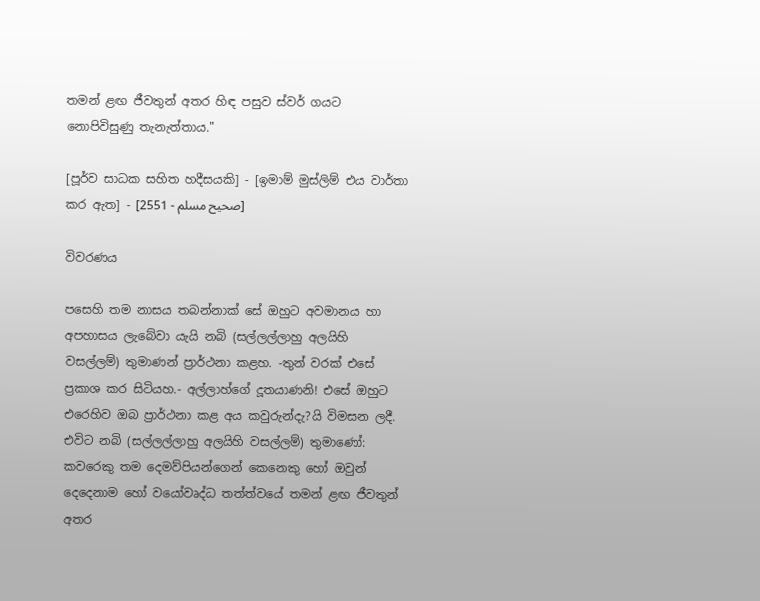තමන් ළඟ ජීවතුන් අතර හිඳ පසුව ස්වර් ගයට නොපිවිසුණු තැනැත්තාය."

[පූර්ව සාධක සහිත හදීසයකි] - [ඉමාම් මුස්ලිම් එය වාර්තා කර ඇත] - [صحيح مسلم - 2551]

විවරණය

පසෙහි තම නාසය තබන්නාක් සේ ඔහුට අවමානය හා අපහාසය ලැබේවා යැයි නබි (සල්ලල්ලාහු අලයිහි වසල්ලම්) තුමාණන් ප්‍රාර්ථනා කළහ. -තුන් වරක් එසේ ප්‍රකාශ කර සිටියහ.- අල්ලාහ්ගේ දූතයාණනි! එසේ ඔහුට එරෙහිව ඔබ ප්‍රාර්ථනා කළ අය කවුරුන්දැ?යි විමසන ලදී.
එවිට නබි (සල්ලල්ලාහු අලයිහි වසල්ලම්) තුමාණෝ: කවරෙකු තම දෙමව්පියන්ගෙන් කෙනෙකු හෝ ඔවුන් දෙදෙනාම හෝ වයෝවෘද්ධ තත්ත්වයේ තමන් ළඟ ජීවතුන් අතර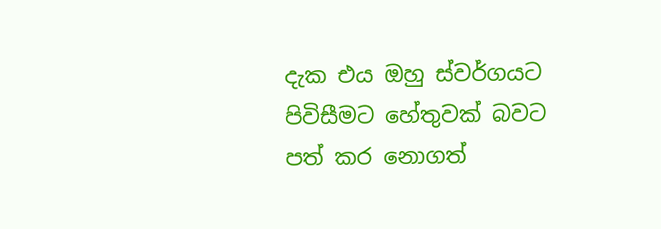දැක එය ඔහු ස්වර්ගයට පිවිසීමට හේතුවක් බවට පත් කර නොගත්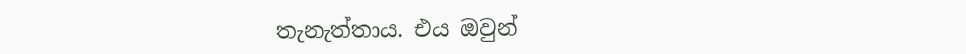තැනැත්තාය. එය ඔවුන්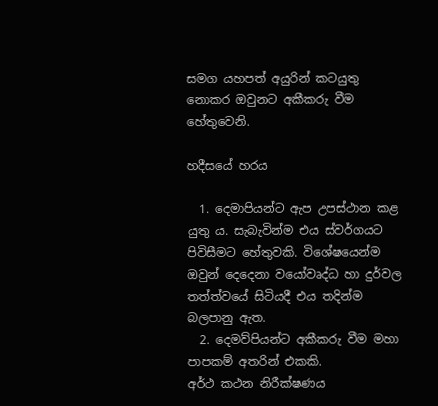සමග යහපත් අයුරින් ‌කටයුතු නොකර ඔවුනට අකීකරු වීම හේතුවෙනි.

හදීසයේ හරය

  1. දෙමාපියන්ට ඇප උපස්ථාන කළ යුතු ය. සැබැවින්ම එය ස්වර්ගයට පිවිසීමට හේතුවකි. විශේෂයෙන්ම ඔවුන් දෙදෙනා වයෝවෘද්ධ හා දුර්වල තත්ත්වයේ සිටියදී එය තදින්ම බලපානු ඇත.
  2. දෙමව්පියන්ට අකීකරු වීම මහා පාපකම් අතරින් එකකි.
අර්ථ කථන නිරීක්ෂණය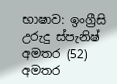භාෂාව: ඉංග්‍රීසි උරුදු ස්පැනිෂ් අමතර (52)
අමතර